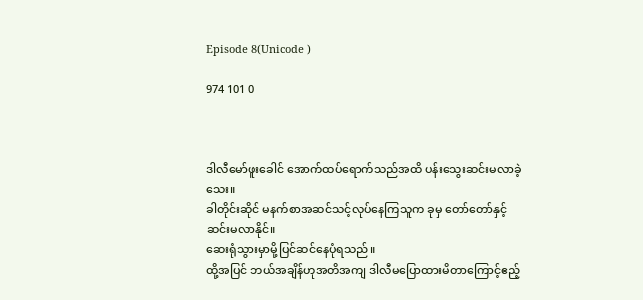Episode 8(Unicode )

974 101 0



ဒါလီမော်ဖူးခေါင် အောက်ထပ်ရောက်သည်အထိ ပန်းသွေးဆင်းမလာခဲ့သေး။
ခါတိုင်းဆိုင် မနက်စာအဆင်သင့်လုပ်နေကြသူက ခုမှ တော်တော်နှင့်ဆင်းမလာနိုင်။
ဆေးရုံသွားမှာမို့ပြင်ဆင်နေပုံရသည်။
ထို့အပြင် ဘယ်အချိန်ဟုအတိအကျ ဒါလီမပြောထားမိတာကြောင့်ဧည့်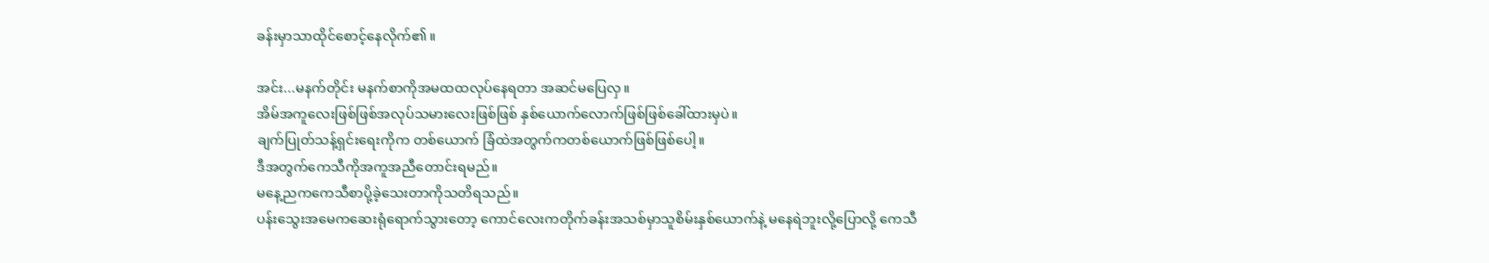ခန်းမှာသာထိုင်စောင့်နေလိုက်၏။

အင်း...မနက်တိုင်း မနက်စာကိုအမထထလုပ်နေရတာ အဆင်မပြေလှ။
အိမ်အကူလေးဖြစ်ဖြစ်အလုပ်သမားလေးဖြစ်ဖြစ် နှစ်ယောက်လောက်ဖြစ်ဖြစ်ခေါ်ထားမှပဲ။
ချက်ပြုတ်သန့်ရှင်းရေးကိုက တစ်ယောက် ခြံထဲအတွက်ကတစ်ယောက်ဖြစ်ဖြစ်ပေါ့။
ဒီအတွက်ကေသီကိုအကူအညီတောင်းရမည်။
မနေ့ညကကေသီစာပို့ခဲ့သေးတာကိုသတိရသည်။
ပန်းသွေးအမေကဆေးရုံရောက်သွားတော့ ကောင်လေးကတိုက်ခန်းအသစ်မှာသူစိမ်းနှစ်ယောက်နဲ့ မနေရဲဘူးလို့ပြောလို့ ကေသီ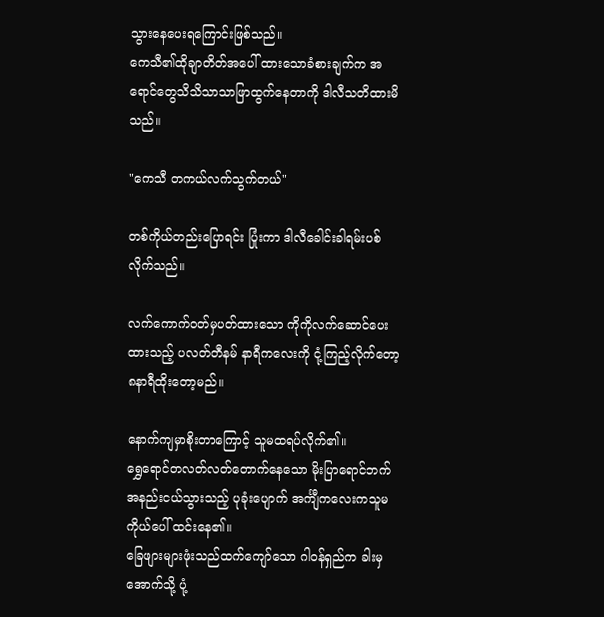သွားနေပေးရကြောင်းဖြစ်သည်။
ကေသီ၏ထိုချာတိတ်အပေါ် ထားသောခံစားချက်က အရောင်တွေသိသိသာသာဖြာထွက်နေတာကို ဒါလီသတိထားမိသည်။

"ကေသီ တကယ်လက်သွက်တယ်"

တစ်ကိုယ်တည်းပြောရင်း ပြုံးကာ ဒါလီခေါင်းခါရမ်းပစ်လိုက်သည်။

လက်ကောက်ဝတ်မှပတ်ထားသော ကိုကိုလက်ဆောင်ပေးထားသည့် ပလတ်တီနမ် နာရီကလေးကို ငုံ့ကြည့်လိုက်တော့ ၈နာရီထိုးတော့မည်။

နောက်ကျမှာစိုးတာကြောင့် သူမထရပ်လိုက်၏။
ရွှေရောင်တလတ်လတ်တောက်နေသော မိုးပြာရောင်ဘက်အနည်းငယ်သွားသည့် ပုခုံးပျောက် အင်္ကျီကလေးကသူမကိုယ်ပေါ် ထင်းနေ၏။
ခြေဖျားများဖုံးသည်ထက်ကျော်သော ဂါဝန်ရှည်က ခါးမှအောက်သို့ ပုံ့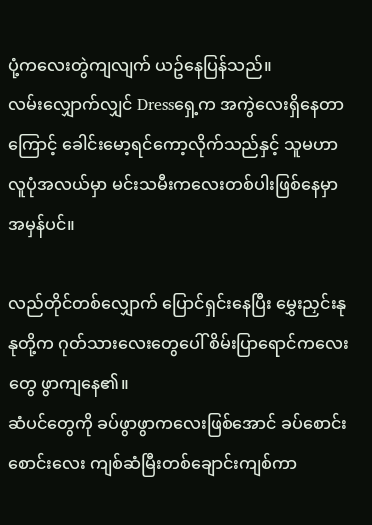ပုံ့ကလေးတွဲကျလျက် ယဥ်နေပြန်သည်။
လမ်းလျှောက်လျှင် Dressရှေ့က အကွဲလေးရှိနေတာကြောင့် ခေါင်းမော့ရင်ကော့လိုက်သည်နှင့် သူမဟာ လူပုံအလယ်မှာ မင်းသမီးကလေးတစ်ပါးဖြစ်နေမှာအမှန်ပင်။

လည်တိုင်တစ်လျှောက် ပြောင်ရှင်းနေပြီး မွှေးညှင်းနုနုတို့က ဂုတ်သားလေးတွေပေါ် စိမ်းပြာရောင်ကလေးတွေ ဖွာကျနေ၏။
ဆံပင်တွေကို ခပ်ဖွာဖွာကလေးဖြစ်အောင် ခပ်စောင်းစောင်းလေး ကျစ်ဆံမြီးတစ်ချောင်းကျစ်ကာ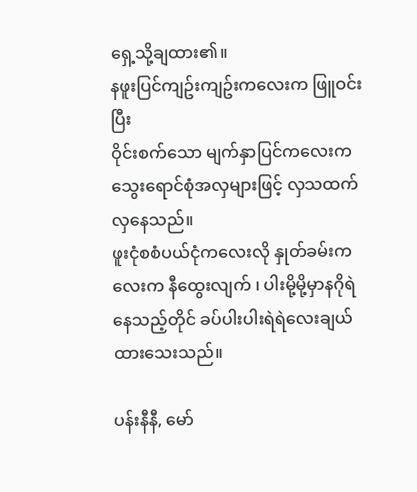ရှေ့သို့ချထား၏။
နဖူးပြင်ကျဥ်းကျဥ်းကလေးက ဖြူဝင်းပြီး
ဝိုင်းစက်သော မျက်နှာပြင်ကလေးက သွေးရောင်စုံအလှများဖြင့် လှသထက်လှနေသည်။
ဖူးငုံစစံပယ်ငုံကလေးလို နှုတ်ခမ်းကလေးက နီထွေးလျက် ၊ ပါးမို့မို့မှာနဂိုရဲနေသည့်တိုင် ခပ်ပါးပါးရဲရဲလေးချယ်ထားသေးသည်။

ပန်းနီနီ, မော်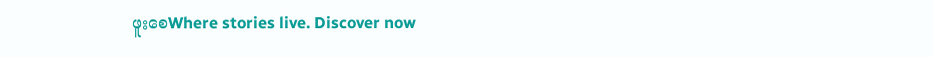ဖူးစေWhere stories live. Discover now